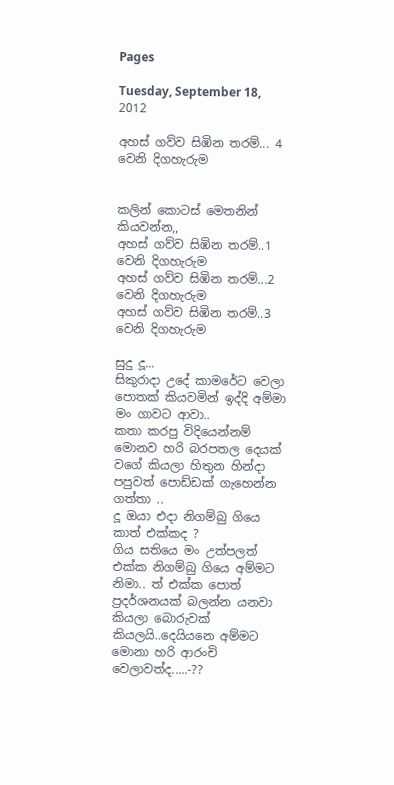Pages

Tuesday, September 18, 2012

අහස් ගව්ව සිඹින තරම්... 4 වෙනි දිගහැරුම


කලින් කොටස් මෙතනින් කියවන්න,,
අහස් ගව්ව සිඹින තරම්..1 වෙනි දිගහැරුම
අහස් ගව්ව සිඹින තරම්...2 වෙනි දිගහැරුම
අහස් ගව්ව සිඹින තරම්..3 වෙනි දිගහැරුම

සුදු දූ...
සිකුරාදා උදේ කාමරේට වෙලා පොතක් කියවමින් ඉද්දි අම්මා මං ගාවට ආවා..
කතා කරපු විදියෙන්නම් මොනව හරි බරපතල දෙයක් වගේ කියලා හිතුන හින්දා පපුවත් පොඩ්ඩක් ගැහෙන්න ගත්තා ..
දූ ඔයා එදා නිගම්බු ගියෙ කාත් එක්කද ?
ගිය සතියෙ මං උත්පලත් එක්ක නිගම්බු ගියෙ අම්මට නිමා.. ත් එක්ක පොත් ප්‍රදර්ශනයක් බලන්න යනවා කියලා බොරුවක් කියලයි..දෙයියනෙ අම්මට මොනා හරි ආරංචි වෙලාවත්ද.....-??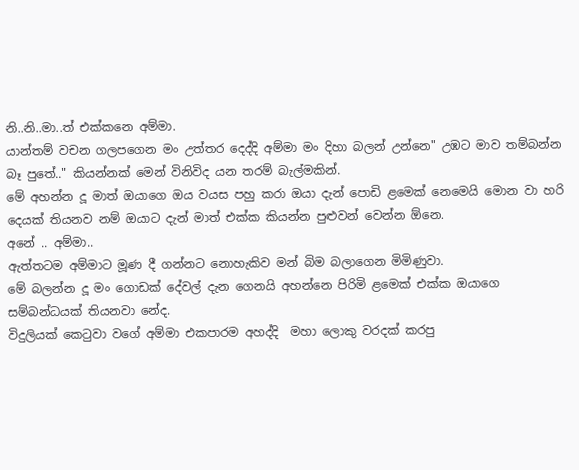නි..නි..මා..ත් එක්කනෙ අම්මා.
යාන්තම් වචන ගලපගෙන මං උත්තර දෙද්දි අම්මා මං දිහා බලන් උන්නෙ" උඹට මාව තම්බන්න බෑ පුතේ.." කියන්නක් මෙන් විනිවිද යන තරම් බැල්මකින්.
මේ අහන්න දූ මාත් ඔයාගෙ ඔය වයස පහු කරා ඔයා දැන් පොඩි ළමෙක් නෙමෙයි මොන වා හරි දෙයක් තියනව නම් ඔයාට දැන් මාත් එක්ක කියන්න පුළුවන් වෙන්න ඕනෙ.
අනේ .. අම්මා..
ඇත්තටම අම්මාට මූණ දී ගන්නට නොහැකිව මන් බිම බලාගෙන මිමිණුවා.
මේ බලන්න දූ මං ගොඩක් දේවල් දැන ගෙනයි අහන්නෙ පිරිමි ළමෙක් එක්ක ඔයාගෙ සම්බන්ධයක් තියනවා නේද.
විදුලියක් කෙටුවා වගේ අම්මා එකපාරම අහද්දි  මහා ලොකු වරදක් කරපු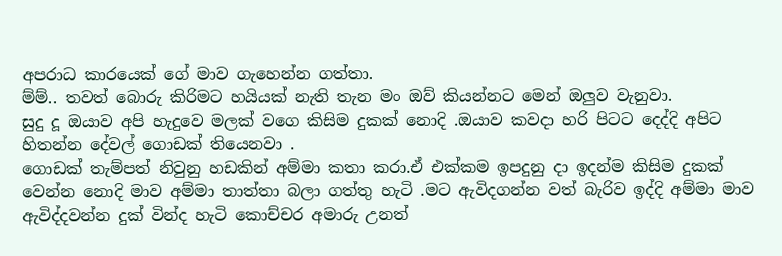අපරාධ කාරයෙක් ගේ මාව ගැහෙන්න ගත්තා.
ම්ම්.. තවත් බොරු කිරිමට හයියක් නැති තැන මං ඔව් කියන්නට මෙන් ඔලුව වැනුවා.
සුදු දූ ඔයාව අපි හැදුවෙ මලක් වගෙ කිසිම දුකක් නොදි .ඔයාව කවදා හරි පිටට දෙද්දි අපිට හිතන්න දේවල් ගොඩක් තියෙනවා .
ගොඩක් තැම්පත් නිවුනු හඩකින් අම්මා කතා කරා.ඒ එක්කම ඉපදුනු දා ඉදන්ම කිසිම දුකක් වෙන්න නොදි මාව අම්මා තාත්තා බලා ගත්තු හැටි .මට ඇවිදගන්න වත් බැරිව ඉද්දි අම්මා මාව ඇවිද්දවන්න දුක් වින්ද හැටි කොච්චර අමාරු උනත්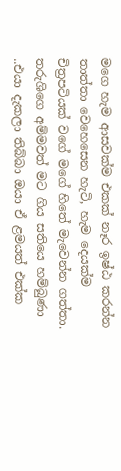මගෙ හැම ආසවක්ම එකක් නෑර ඉෂ්ඨ කරන්න තාත්තා වෙහෙසෙන හැටි, හැම දෙයක්ම චිත්‍රපටියක් වගේ මගේ හිතේ මැවෙන්න ගත්තා.
තරුශිගෙ අම්මවත් මට ගිය සතියෙ හම්බුණා ..එයා දැකලා තිබ්බා ඔයා ඒ ළමයත් එක්ක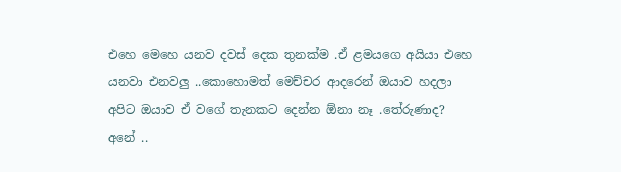එහෙ මෙහෙ යනව දවස් දෙක තුනක්ම .ඒ ළමයගෙ අයියා එහෙ යනවා එනවලු ..කොහොමත් මෙච්චර ආදරෙන් ඔයාව හදලා අපිට ඔයාව ඒ වගේ තැනකට දෙන්න ඕනා නෑ .තේරුණාද?
අනේ ..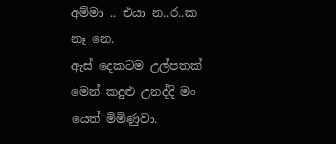අම්මා .. එයා න..ර..ක නෑ නෙ.
ඇස් දෙකටම උල්පතක් මෙන් කදුළු උනද්දි මං යෙත් මිමිණුවා.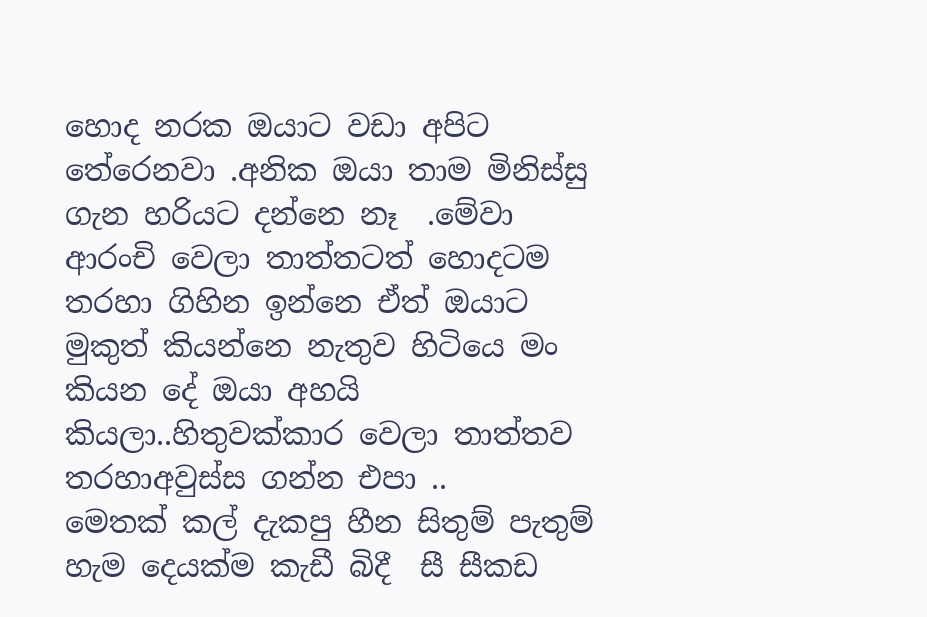හොද නරක ඔයාට වඩා අපිට තේරෙනවා .අනික ඔයා තාම මිනිස්සු ගැන හරියට දන්නෙ නෑ  .මේවා ආරංචි වෙලා තාත්තටත් හොදටම තරහා ගිහින ඉන්නෙ ඒත් ඔයාට මුකුත් කියන්නෙ නැතුව හිටියෙ මං කියන දේ ඔයා අහයි කියලා..හිතුවක්කාර වෙලා තාත්තව තරහාඅවුස්ස ගන්න එපා ..
මෙතක් කල් දැකපු හීන සිතුම් පැතුම් හැම දෙයක්ම කැඩී බිදී  සී සීකඩ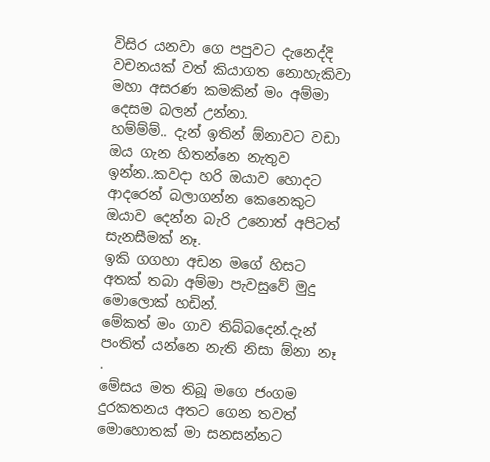විසිර යනවා ගෙ පපුවට දැනෙද්දි වචනයක් වත් කියාගත නොහැකිවා මහා අසරණ කමකින් මං අම්මා දෙසම බලන් උන්නා.
හම්ම්ම්.. දැන් ඉතින් ඕනාවට වඩා ඔය ගැන හිතන්නෙ නැතුව ඉන්න..කවදා හරි ඔයාව හොදට ආදරෙන් බලාගන්න කෙනෙකුට ඔයාව දෙන්න බැරි උනොත් අපිටත් සැනසීමක් නෑ.
ඉකි ගගහා අඩන මගේ හිසට අතක් තබා අම්මා පැවසුවේ මුදු මොලොක් හඩින්.
මේකත් මං ගාව තිබ්බදෙන්.දැන් පංතිත් යන්නෙ නැති නිසා ඕනා නෑ .
මේසය මත තිබූ මගෙ ජංගම දුරකතනය අතට ගෙන තවත් මොහොතක් මා සනසන්නට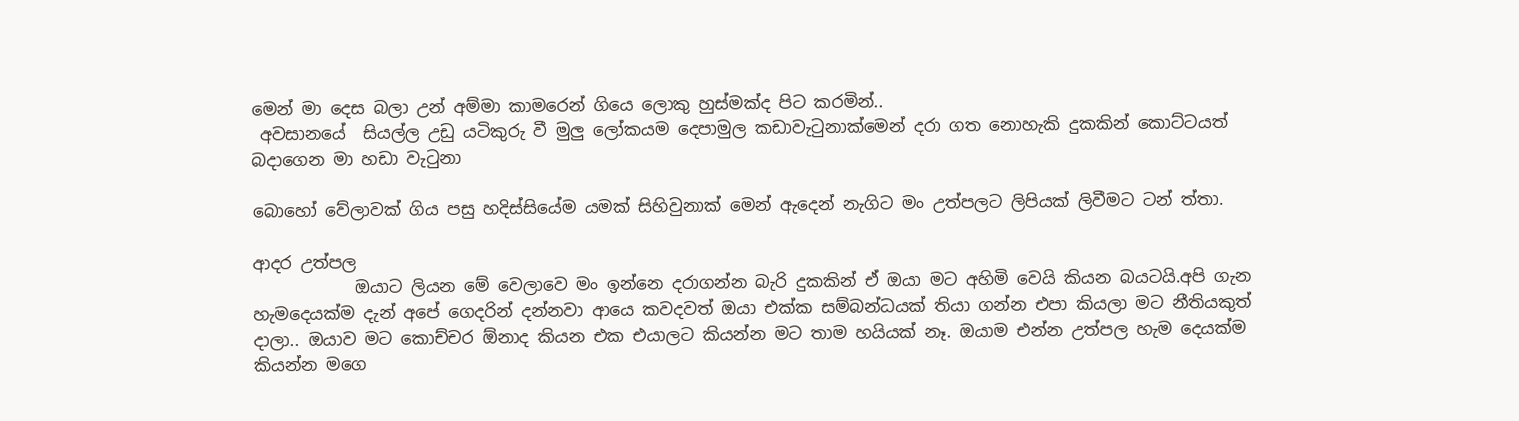මෙන් මා දෙස බලා උන් අම්මා කාමරෙන් ගියෙ ලොකු හුස්මක්ද පිට කරමින්..
 අවසානයේ  සියල්ල උඩු යටිකුරු වී මුලු ලෝකයම දෙපාමුල කඩාවැටුනාක්මෙන් දරා ගත නොහැකි දුකකින් කොට්ටයත් බදාගෙන මා හඩා වැටුනා

බොහෝ වේලාවක් ගිය පසු හදිස්සියේම යමක් සිහිවුනාක් මෙන් ඇදෙන් නැගිට මං උත්පලට ලිපියක් ලිවීමට ටන් ත්තා.

ආදර උත්පල
            ඔයාට ලියන මේ වෙලාවෙ මං ඉන්නෙ දරාගන්න බැරි දුකකින් ඒ ඔයා මට අහිමි වෙයි කියන බයටයි.අපි ගැන හැමදෙයක්ම දැන් අපේ ගෙදරින් දන්නවා ආයෙ කවදවත් ඔයා එක්ක සම්බන්ධයක් තියා ගන්න එපා කියලා මට නීතියකුත් දාලා.. ඔයාව මට කොච්චර ඕනාද කියන එක එයාලට කියන්න මට තාම හයියක් නෑ. ඔයාම එන්න උත්පල හැම දෙයක්ම කියන්න මගෙ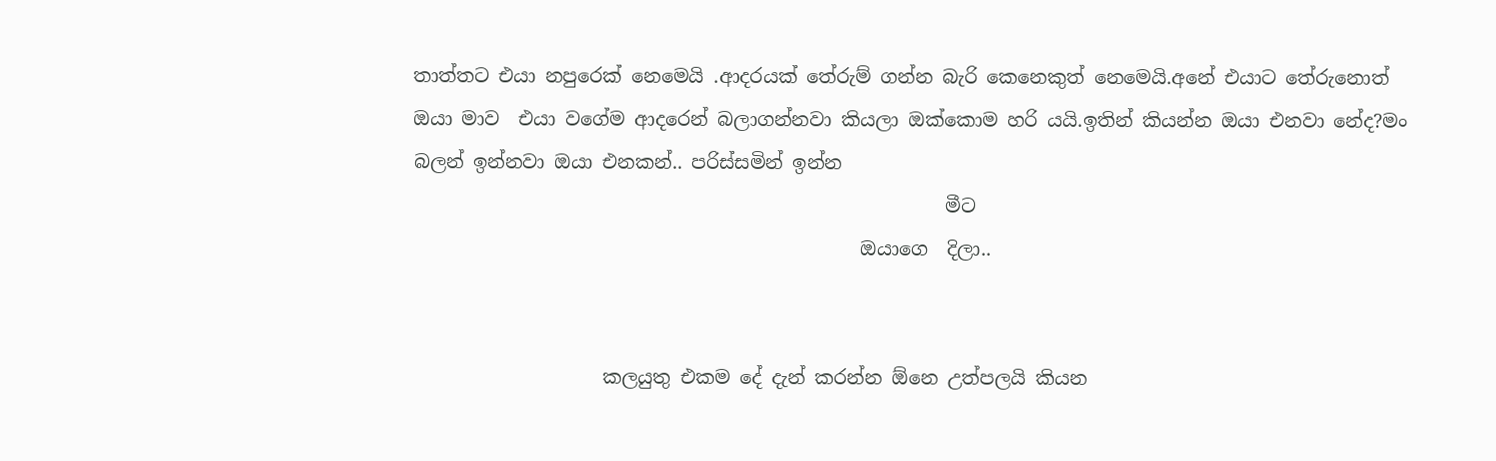තාත්තට එයා නපුරෙක් නෙමෙයි .ආදරයක් තේරුම් ගන්න බැරි කෙනෙකුත් නෙමෙයි.අනේ එයාට තේරුනොත් ඔයා මාව  එයා වගේම ආදරෙන් බලාගන්නවා කියලා ඔක්කොම හරි යයි.ඉතින් කියන්න ඔයා එනවා නේද?මං බලන් ඉන්නවා ඔයා එනකන්.. පරිස්සමින් ඉන්න
                                                        මීට
                                               ඔයාගෙ  දිලා..


                    කලයුතු එකම දේ දැන් කරන්න ඕනෙ උත්පලයි කියන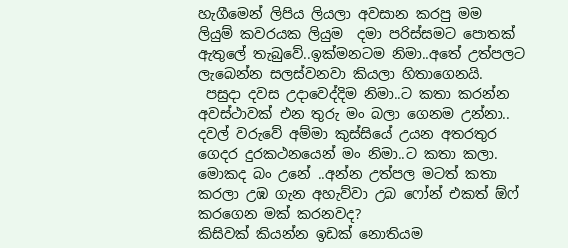හැගීමෙන් ලිපිය ලියලා අවසාන කරපු මම  ලියුම් කවරයක ලියුම  දමා පරිස්සමට පොතක් ඇතුලේ තැබුවේ..ඉක්මනටම නිමා..අතේ උත්පලට ලැබෙන්න සලස්වනවා කියලා හිතාගෙනයි.
 පසුදා දවස උදාවෙද්දිම නිමා..ට කතා කරන්න අවස්ථාවක් එන තුරු මං බලා ගෙනම උන්නා.. දවල් වරුවේ අම්මා කුස්සියේ උයන අතරතුර ගෙදර දුරකථනයෙන් මං නිමා..ට කතා කලා.
මොකද බං උනේ ..අන්න උත්පල මටත් කතා කරලා උඹ ගැන අහැව්වා උබ ෆෝන් එකත් ඕෆ් කරගෙන මක් කරනවද?
කිසිවක් කියන්න ඉඩක් නොතියම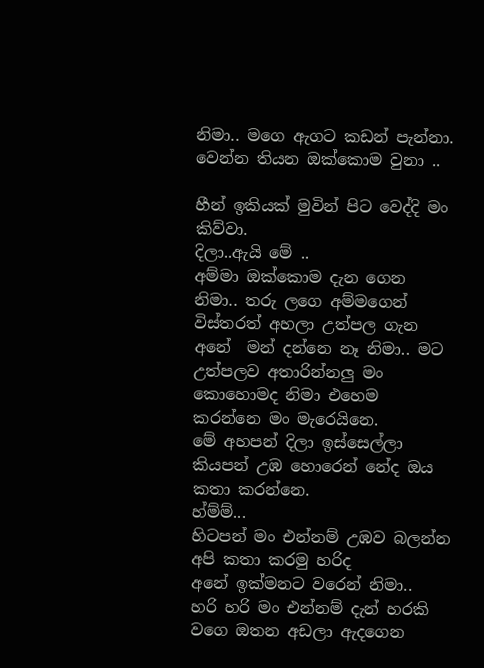නිමා.. මගෙ ඇගට කඩන් පැන්නා.
වෙන්න තියන ඔක්කොම වුනා ..

හීන් ඉකියක් මුවින් පිට වෙද්දි මං කිව්වා.
දිලා..ඇයි මේ ..
අම්මා ඔක්කොම දැන ගෙන නිමා.. තරු ලගෙ අම්මගෙන් විස්තරත් අහලා උත්පල ගැන අනේ  මන් දන්නෙ නෑ නිමා.. මට උත්පලව අතාරින්නලු මං කොහොමද නිමා එහෙම කරන්නෙ මං මැරෙයිනෙ.
මේ අහපන් දිලා ඉස්සෙල්ලා කියපන් උඹ හොරෙන් නේද ඔය කතා කරන්නෙ.
හ්ම්ම්...
හිටපන් මං එන්නම් උඹව බලන්න අපි කතා කරමු හරිද
අනේ ඉක්මනට වරෙන් නිමා..
හරි හරි මං එන්නම් දැන් හරකි වගෙ ඔතන අඩලා ඇදගෙන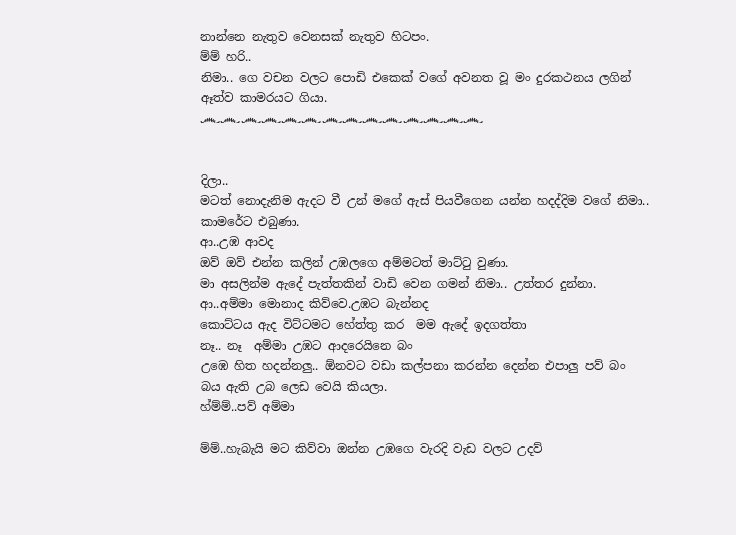නාන්නෙ නැතුව වෙනසක් නැතුව හිටපං.
ම්ම් හරි..
නිමා.. ගෙ වචන වලට පොඩි එකෙක් වගේ අවනත වූ මං දුරකථනය ලගින් ඈත්ව කාමරයට ගියා.
෴෴෴෴෴෴෴෴෴෴෴෴෴෴


දිලා..
මටත් නොදැනිම ඇදට වී උන් මගේ ඇස් පියවීගෙන යන්න හදද්දිම වගේ නිමා.. කාමරේට එබුණා.
ආ..උඹ ආවද
ඔව් ඔව් එන්න කලින් උඹලගෙ අම්මටත් මාට්ටු වුණා.
මා අසලින්ම ඇදේ පැත්තකින් වාඩි වෙන ගමන් නිමා.. උත්තර දුන්නා.
ආ..අම්මා මොනාද කිව්වෙ.උඹට බැන්නද
කොට්ටය ඇද විට්ටමට හේත්තු කර  මම ඇදේ ඉදගත්තා
නෑ.. නෑ  අම්මා උඹට ආදරෙයිනෙ බං
උඹෙ හිත හදන්නලු.. ඕනවට වඩා කල්පනා කරන්න දෙන්න එපාලු පව් බං බය ඇති උබ ලෙඩ වෙයි කියලා.
හ්ම්ම්..පව් අම්මා

ම්ම්..හැබැයි මට කිව්වා ඔන්න උඹගෙ වැරදි වැඩ වලට උදව්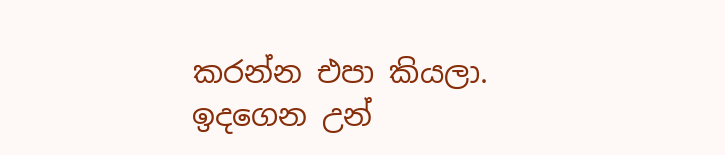කරන්න එපා කියලා.
ඉදගෙන උන්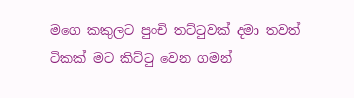මගෙ කකුලට පුංචි තට්ටුවක් දමා තවත් ටිකක් මට කිට්ටු වෙන ගමන්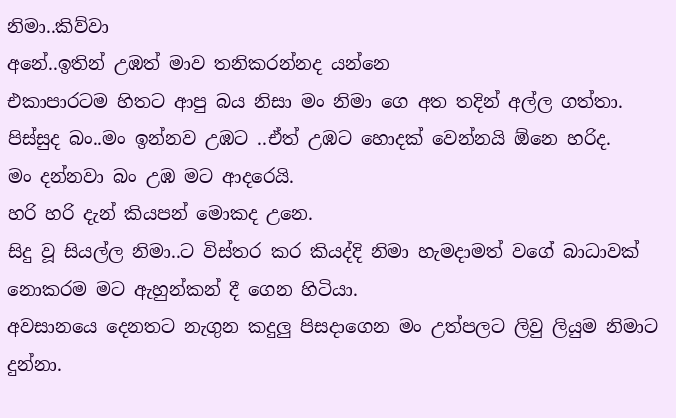නිමා..කිව්වා
අනේ..ඉතින් උඹත් මාව තනිකරන්නද යන්නෙ
එකාපාරටම හිතට ආපු බය නිසා මං නිමා ගෙ අත තදින් අල්ල ගත්තා.
පිස්සුද බං..මං ඉන්නව උඹට ..ඒත් උඹට හොදක් වෙන්නයි ඕනෙ හරිද.
මං දන්නවා බං උඹ මට ආදරෙයි.
හරි හරි දැන් කියපන් මොකද උනෙ.
සිදු වූ සියල්ල නිමා..ට විස්තර කර කියද්දි නිමා හැමදාමත් වගේ බාධාවක් නොකරම මට ඇහුන්කන් දී ගෙන හිටියා.
අවසානයෙ දෙනතට නැගුන කදුලු පිසදාගෙන මං උත්පලට ලිවු ලියුම නිමාට දුන්නා.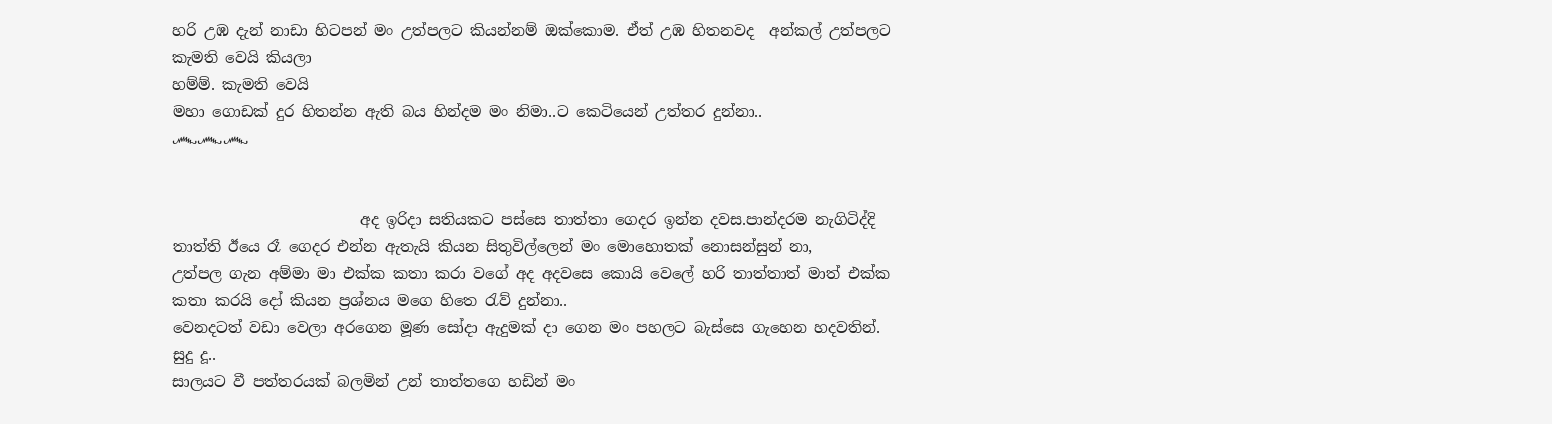හරි උඹ දැන් නාඩා හිටපන් මං උත්පලට කියන්නම් ඔක්කොම. ඒත් උඹ හිතනවද  අන්කල් උත්පලට කැමති වෙයි කියලා
හම්ම්. කැමති වෙයි
මහා ගොඩක් දුර හිතන්න ඇති බය හින්දම මං නිමා..ට කෙටියෙන් උත්තර දුන්නා..
෴෴෴


                         අද ඉරිදා සතියකට පස්සෙ තාත්තා ගෙදර ඉන්න දවස.පාන්දරම නැගිටිද්දි තාත්ති ඊයෙ රෑ ගෙදර එන්න ඇතැයි කියන සිතුවිල්ලෙන් මං මොහොතක් නොසන්සුන් නා,
උත්පල ගැන අම්මා මා එක්ක කතා කරා වගේ අද අදවසෙ කොයි වෙලේ හරි තාත්තාත් මාත් එක්ක කතා කරයි දෝ කියන ප්‍රශ්නය මගෙ හිතෙ රැව් දුන්නා..
වෙනදටත් වඩා වෙලා අරගෙන මූණ සෝදා ඇදුමක් දා ගෙන මං පහලට බැස්සෙ ගැහෙන හදවතින්.
සුදු දූ..
සාලයට වී පත්තරයක් බලමින් උන් තාත්තගෙ හඩින් මං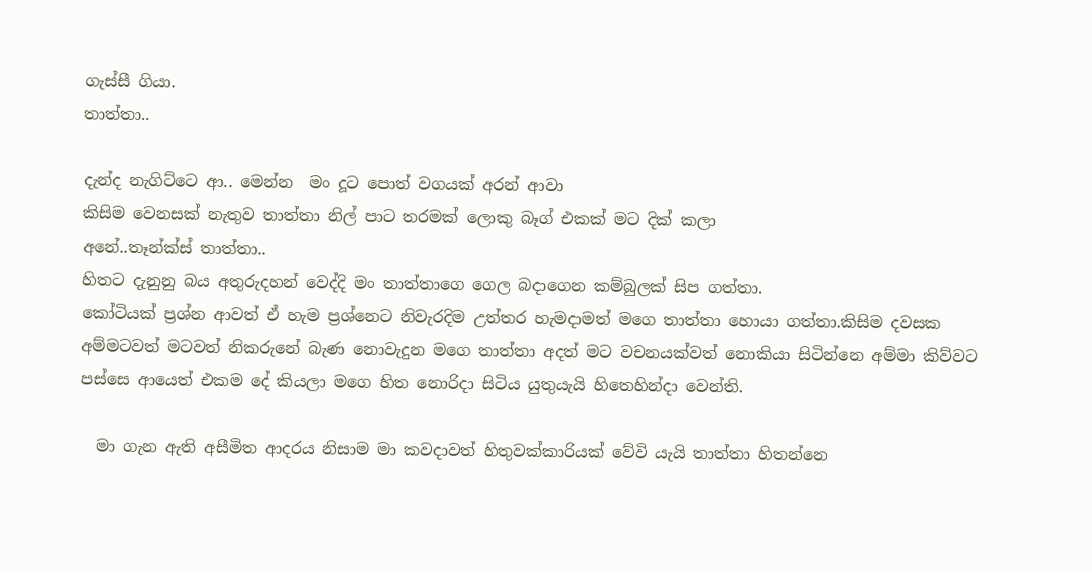ගැස්සී ගියා.
තාත්තා..

දැන්ද නැගිට්ටෙ ආ.. මෙන්න  මං දූට පොත් වගයක් අරන් ආවා
කිසිම වෙනසක් නැතුව තාත්තා නිල් පාට තරමක් ලොකු බෑග් එකක් මට දික් කලා
අනේ..තෑන්ක්ස් තාත්තා..
හිතට දැනුනු බය අතුරුදහන් වෙද්දි මං තාත්තාගෙ ගෙල බදාගෙන කම්බුලක් සිප ගත්තා.
කෝටියක් ප්‍රශ්න ආවත් ඒ හැම ප්‍රශ්නෙට නිවැරදිම උත්තර හැමදාමත් මගෙ තාත්තා හොයා ගත්තා.කිසිම දවසක අම්මටවත් මටවත් නිකරුනේ බැණ නොවැදුන මගෙ තාත්තා අදත් මට වචනයක්වත් නොකියා සිටින්නෙ අම්මා කිව්වට පස්සෙ ආයෙත් එකම දේ කියලා මගෙ හිත නොරිදා සිටිය යුතුයැයි හිතෙහින්දා වෙන්ති.

  මා ගැන ඇති අසීමිත ආදරය නිසාම මා කවදාවත් හිතුවක්කාරියක් වේවි යැයි තාත්තා හිතන්නෙ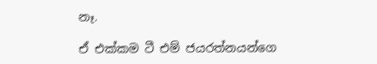නෑ.

ඒ එක්කම ටී එම් ජයරත්නයන්ගෙ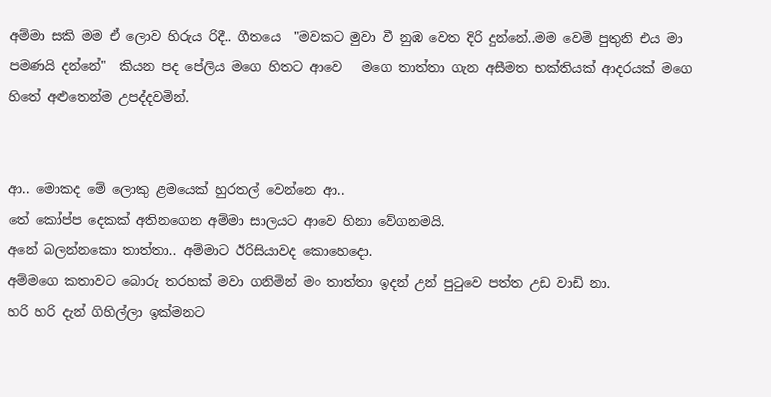අම්මා සකි මම ඒ ලොව හිරුය රිදී.. ගීතයෙ  "මවකට මුවා වී නුඹ වෙත දිරි දුන්නේ..මම වෙමි පුතුනි එය මා පමණයි දන්නේ"  කියන පද පේලිය මගෙ හිතට ආවෙ   මගෙ තාත්තා ගැන අසීමත භක්තියක් ආදරයක් මගෙ හිතේ අළුතෙන්ම උපද්දවමින්.


ආ.. මොකද මේ ලොකු ළමයෙක් හුරතල් වෙන්නෙ ආ..
තේ කෝප්ප දෙකක් අතිනගෙන අම්මා සාලයට ආවෙ හිනා වේගනමයි.
අනේ බලන්නකො තාත්තා.. අම්මාට ඊරිසියාවද කොහෙදො.
අම්මගෙ කතාවට බොරු තරහක් මවා ගනිමින් මං තාත්තා ඉදන් උන් පුටුවෙ පත්ත උඩ වාඩි නා.
හරි හරි දැන් ගිහිල්ලා ඉක්මනට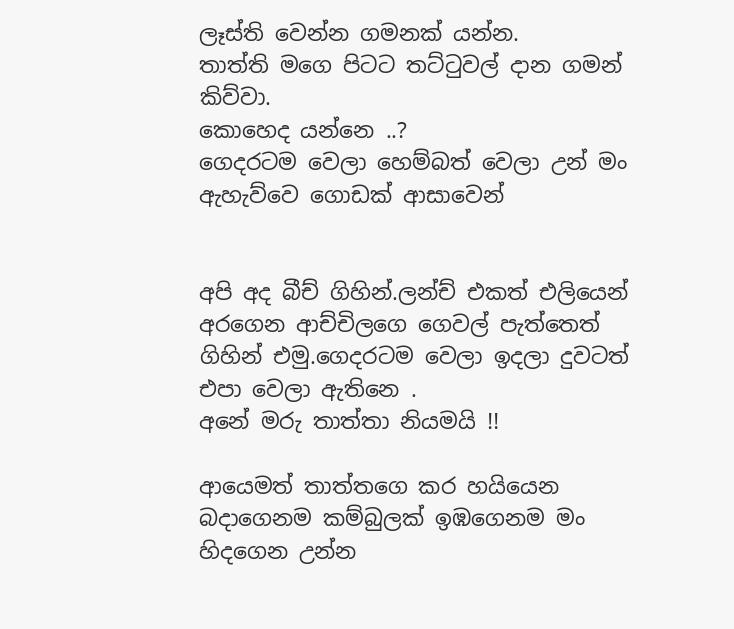ලෑස්ති වෙන්න ගමනක් යන්න.
තාත්ති මගෙ පිටට තට්ටුවල් දාන ගමන් කිව්වා.
කොහෙද යන්නෙ ..?
ගෙදරටම වෙලා හෙම්බත් වෙලා උන් මං ඇහැව්වෙ ගොඩක් ආසාවෙන්


අපි අද බීච් ගිහින්.ලන්ච් එකත් එලියෙන් අරගෙන ආච්චිලගෙ ගෙවල් පැත්තෙත් ගිහින් එමු.ගෙදරටම වෙලා ඉදලා දුවටත් එපා වෙලා ඇතිනෙ .
අනේ මරු තාත්තා නියමයි !!

ආයෙමත් තාත්තගෙ කර හයියෙන බදාගෙනම කම්බුලක් ඉඹගෙනම මං හිදගෙන උන්න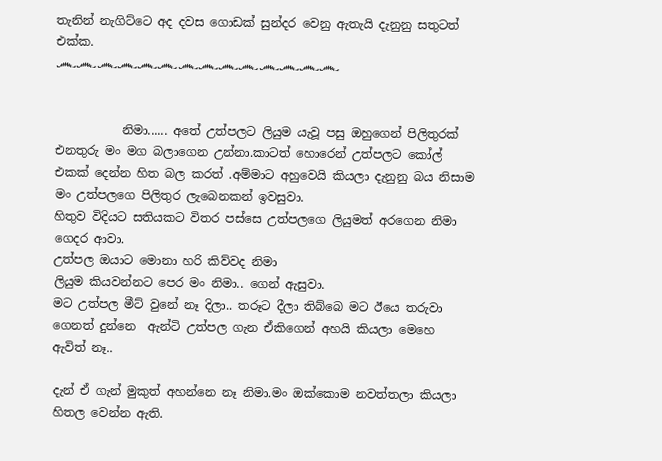තැනින් නැගිට්ටෙ අද දවස ගොඩක් සුන්දර වෙනු ඇතැයි දැනුනු සතුටත් එක්ක.
෴෴෴෴෴෴෴෴෴෴෴෴෴෴


           නිමා...... අතේ උත්පලට ලියුම යැවූ පසු ඔහුගෙන් පිලිතුරක් එනතුරු මං මග බලාගෙන උන්නා.කාටත් හොරෙන් උත්පලට කෝල් එකක් දෙන්න හිත බල කරත් .අම්මාට අහුවෙයි කියලා දැනුනු බය නිසාම මං උත්පලගෙ පිලිතුර ලැබෙනකන් ඉවසුවා.
හිතුව විදියට සතියකට විතර පස්සෙ උත්පලගෙ ලියුමත් අරගෙන නිමා ගෙදර ආවා.
උත්පල ඔයාට මොනා හරි කිව්වද නිමා
ලියුම කියවන්නට පෙර මං නිමා.. ගෙන් ඇසුවා.
මට උත්පල මීට් වුනේ නෑ දිලා.. තරූට දීලා තිබ්බෙ මට ඊයෙ තරුවා ගෙනත් දුන්නෙ  ඇන්ටි උත්පල ගැන ඒකිගෙන් අහයි කියලා මෙහෙ ඇවිත් නෑ..

දැන් ඒ ගැන් මුකුත් අහන්නෙ නෑ නිමා.මං ඔක්කොම නවත්තලා කියලා හිතල වෙන්න ඇති.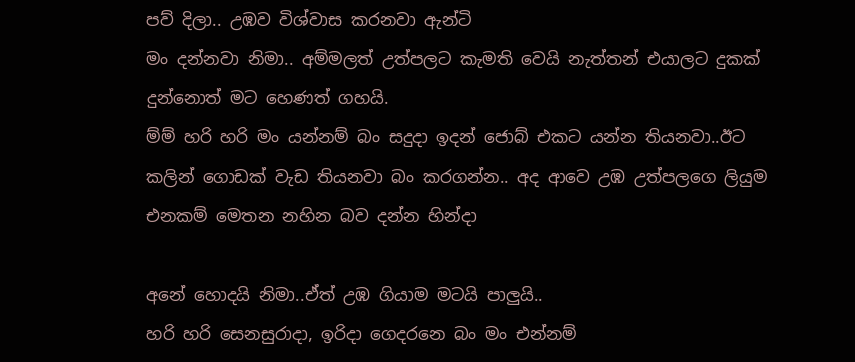පව් දිලා.. උඹව විශ්වාස කරනවා ඇන්ටි
මං දන්නවා නිමා.. අම්මලත් උත්පලට කැමති වෙයි නැත්තන් එයාලට දුකක් දුන්නොත් මට හෙණත් ගහයි.
ම්ම් හරි හරි මං යන්නම් බං සදුදා ඉදන් ජොබ් එකට යන්න තියනවා..ඊට කලින් ගොඩක් වැඩ තියනවා බං කරගන්න.. අද ආවෙ උඹ උත්පලගෙ ලියුම එනකම් මෙතන නහින බව දන්න හින්දා

අනේ හොදයි නිමා..ඒත් උඹ ගියාම මටයි පාලුයි..
හරි හරි සෙනසුරාදා, ඉරිදා ගෙදරනෙ බං මං එන්නම්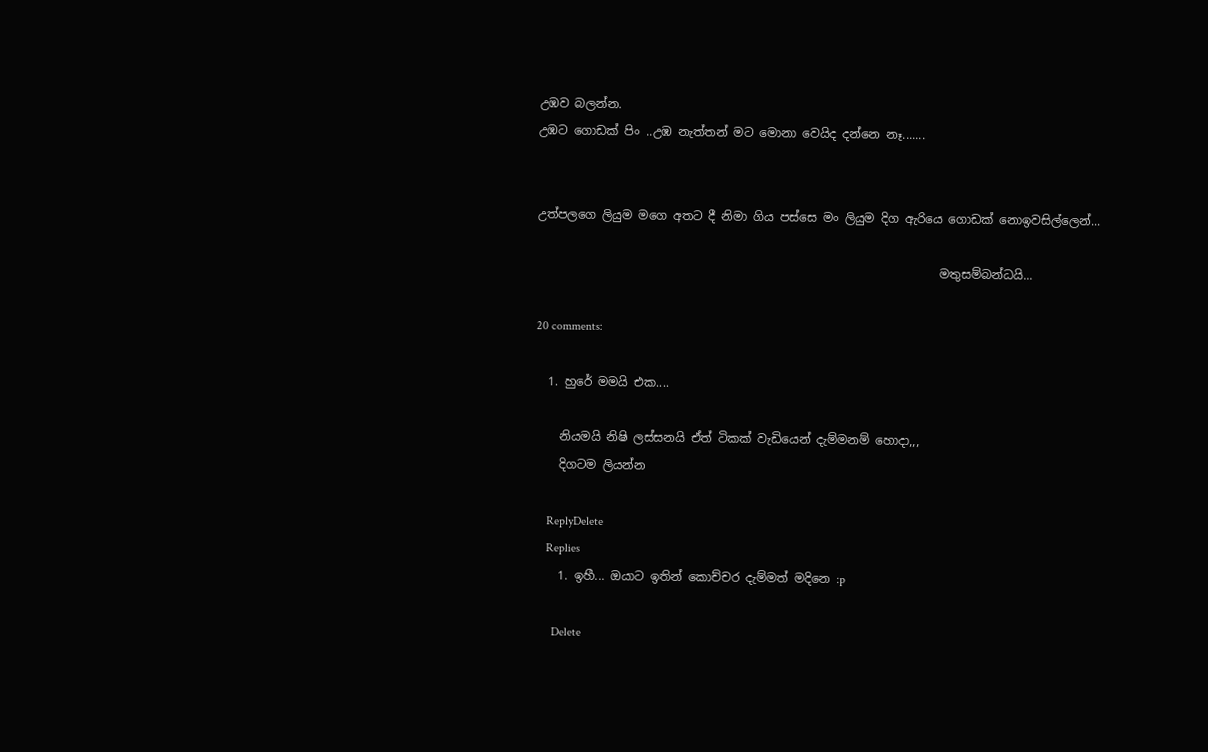උඹව බලන්න.
උඹට ගොඩක් පිං ..උඹ නැත්තන් මට මොනා වෙයිද දන්නෙ නෑ.......


උත්පලගෙ ලියුම මගෙ අතට දී නිමා ගිය පස්සෙ මං ලියුම දිග ඇරියෙ ගොඩක් නොඉවසිල්ලෙන්...

                                                                   මතුසම්බන්ධයි...

20 comments:

  1. හුරේ මමයි එක....

    නියමයි නිෂි ලස්සනයි ඒත් ටිකක් වැඩියෙන් දැම්මනම් හොදා,,,
    දිගටම ලියන්න

    ReplyDelete
    Replies
    1. ඉහී... ඔයාට ඉතින් කොච්චර දැම්මත් මදිනෙ :p

      Delete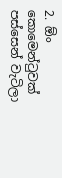2. ඕං කොමෙන්ටුවක් පස්සෙන් වැටිලා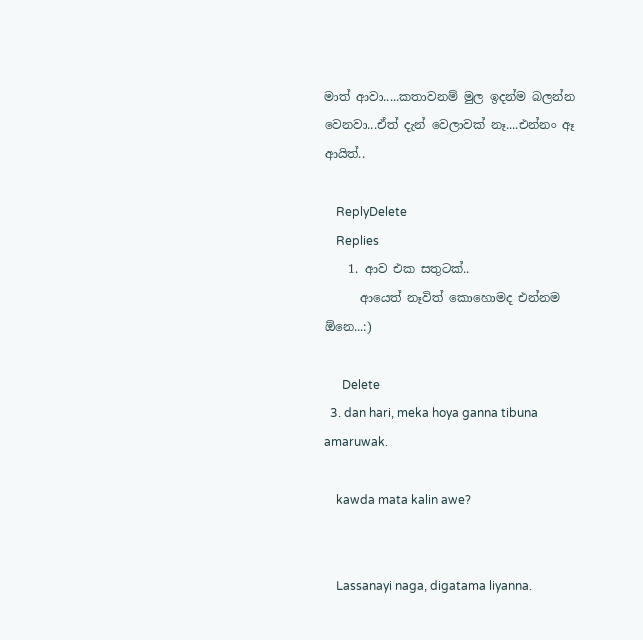මාත් ආවා.....කතාවනම් මුල ඉදන්ම බලන්න වෙනවා...ඒත් දැන් වෙලාවක් නෑ....එන්නං ඈ ආයිත්..

    ReplyDelete
    Replies
    1. ආව එක සතුටක්..
      ආයෙත් නෑවිත් කොහොමද එන්නම ඕනෙ...:)

      Delete
  3. dan hari, meka hoya ganna tibuna amaruwak.

    kawda mata kalin awe?


    Lassanayi naga, digatama liyanna.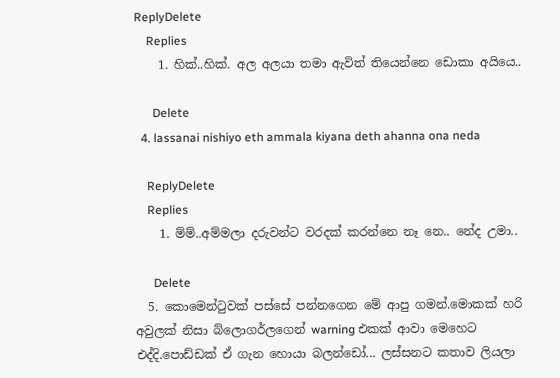ReplyDelete
    Replies
    1. හික්..හික්. අල අලයා තමා ඇවිත් තියෙන්නෙ ඩොකා අයියෙ..

      Delete
  4. lassanai nishiyo eth ammala kiyana deth ahanna ona neda

    ReplyDelete
    Replies
    1. ම්ම්..අම්මලා දරුවන්ට වරදක් කරන්නෙ නෑ නෙ.. නේද උමා..

      Delete
  5. කොමෙන්ටුවක් පස්සේ පන්නගෙන මේ ආපු ගමන්.මොකක් හරි අවුලක් නිසා බ්ලොගර්ලගෙන් warning එකක් ආවා මෙහෙට එද්දි.පොඩ්ඩක් ඒ ගැන හොයා බලන්ඩෝ... ලස්සනට කතාව ලියලා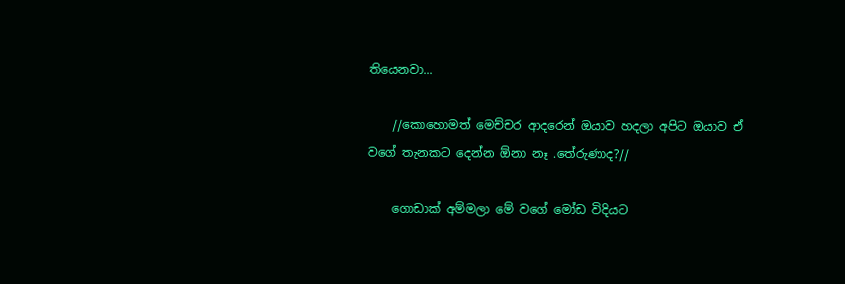තියෙනවා...

    //කොහොමත් මෙච්චර ආදරෙන් ඔයාව හදලා අපිට ඔයාව ඒ වගේ තැනකට දෙන්න ඕනා නෑ .තේරුණාද?//

    ගොඩාක් අම්මලා මේ වගේ මෝඩ විදියට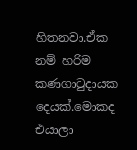හිතනවා.ඒක නම් හරිම කණගාටුදායක දෙයක්.මොකද එයාලා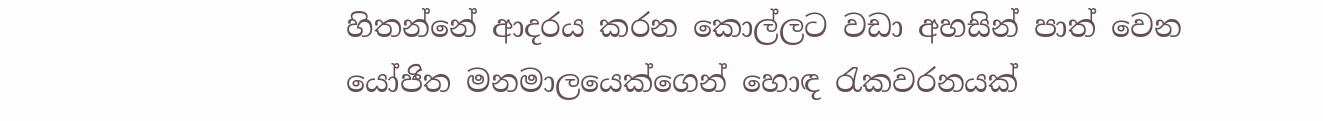හිතන්නේ ආදරය කරන කොල්ලට වඩා අහසින් පාත් වෙන යෝජිත මනමාලයෙක්ගෙන් හොඳ රැකවරනයක්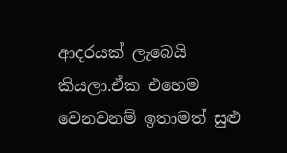ආදරයක් ලැබෙයි කියලා.ඒක එහෙම වෙනවනම් ඉතාමත් සුළු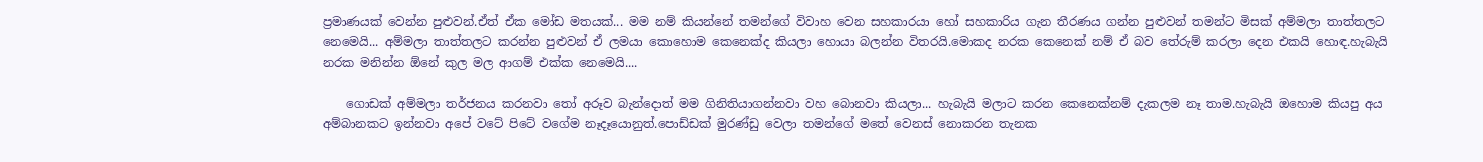ප්‍රමාණයක් වෙන්න පුළුවන්.ඒත් ඒක මෝඩ මතයක්... මම නම් කියන්නේ තමන්ගේ විවාහ වෙන සහකාරයා හෝ සහකාරිය ගැන තීරණය ගන්න පුළුවන් තමන්ට මිසක් අම්මලා තාත්තලට නෙමෙයි... අම්මලා තාත්තලට කරන්න පුළුවන් ඒ ලමයා කොහොම කෙනෙක්ද කියලා හොයා බලන්න විතරයි.මොකද නරක කෙනෙක් නම් ඒ බව තේරුම් කරලා දෙන එකයි හොඳ.හැබැයි නරක මනින්න ඕනේ කුල මල ආගම් එක්ක නෙමෙයි....

    ගොඩක් අම්මලා තර්ජනය කරනවා තෝ අරූව බැන්දොත් මම ගිනිතියාගන්නවා වහ බොනවා කියලා... හැබැයි මලාට කරන කෙනෙක්නම් දැකලම නෑ තාම.හැබැයි ඔහොම කියපු අය අම්බානකට ඉන්නවා අපේ වටේ පිටේ වගේම නෑදෑයොනුත්.පොඩ්ඩක් මුරණ්ඩු වෙලා තමන්ගේ මතේ වෙනස් නොකරන තැනක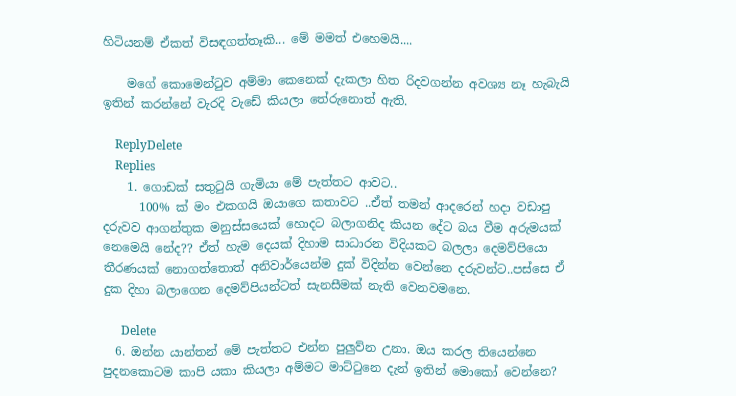හිටියනම් ඒකත් විසඳගත්තෑකි... මේ මමත් එහෙමයි....

    මගේ කොමෙන්ටුව අම්මා කෙනෙක් දැකලා හිත රිදවගන්න අවශ්‍ය නෑ හැබැයි ඉතින් කරන්නේ වැරදි වැඩේ කියලා තේරුනොත් ඇති.

    ReplyDelete
    Replies
    1. ගොඩක් සතුටුයි ගැමියා මේ පැත්තට ආවට..
      100% ක් මං එකගයි ඔයාගෙ කතාවට ..ඒත් තමන් ආදරෙන් හදා වඩාපු දරුවව ආගන්තුක මනුස්සයෙක් හොදට බලාගනිද කියන දේට බය වීම අරුමයක් නෙමෙයි නේද?? ඒත් හැම දෙයක් දිහාම සාධාරන විදියකට බලලා දෙමව්පියො තීරණයක් නොගත්තොත් අනිවාර්යෙන්ම දුක් විදින්න වෙන්නෙ දරුවන්ට..පස්සෙ ඒ දුක දිහා බලාගෙන දෙමව්පියන්ටත් සැනසීමක් නැති වෙනවමනෙ.

      Delete
  6. ඔන්න යාන්තන් මේ පැත්තට එන්න පුලුව්න උනා. ඔය කරල තියෙන්නෙ පුදනකොටම කාපි යකා කියලා අම්මට මාට්ටුනෙ දැන් ඉතින් මොකෝ වෙන්නෙ?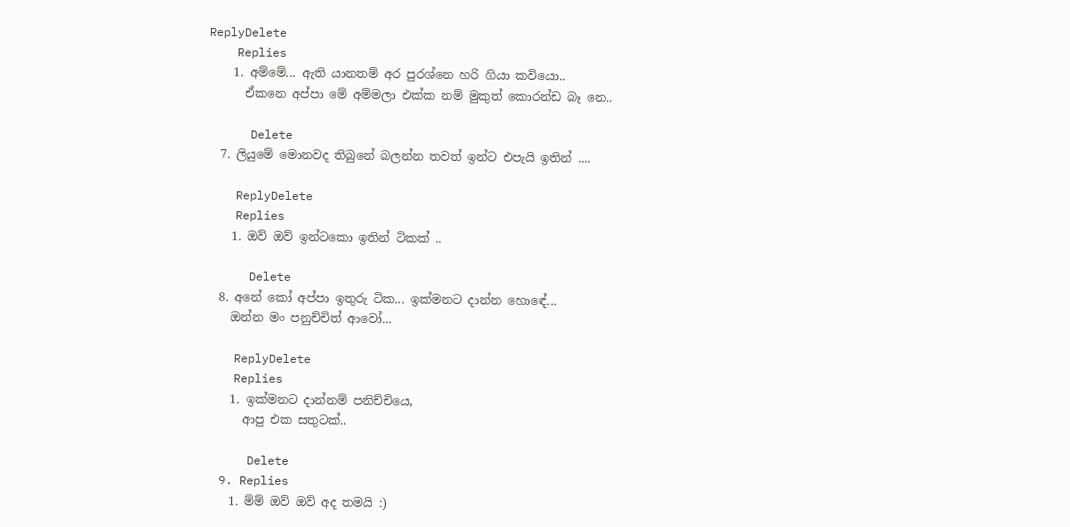ReplyDelete
    Replies
    1. අම්මේ... ඇති යානතම් අර පුරශ්නෙ හරි ගියා කවියො..
      ඒකනෙ අප්පා මේ අම්මලා එක්ක නම් මුකුත් කොරන්ඩ බෑ නෙ..

      Delete
  7. ලියුමේ මොනවද තිබුනේ බලන්න තවත් ඉන්ට එපැයි ඉතින් ....

    ReplyDelete
    Replies
    1. ඔව් ඔව් ඉන්ටකො ඉතින් ටිකක් ..

      Delete
  8. අනේ කෝ අප්පා ඉතුරු ටික... ඉක්මනට දාන්න හොඳේ...
    ඔන්න මං පනුච්චිත් ආවෝ...

    ReplyDelete
    Replies
    1. ඉක්මනට දාන්නම් පනිච්චියෙ,
      ආපු එක සතුටක්..

      Delete
  9. Replies
    1. ම්ම් ඔව් ඔව් අද තමයි :)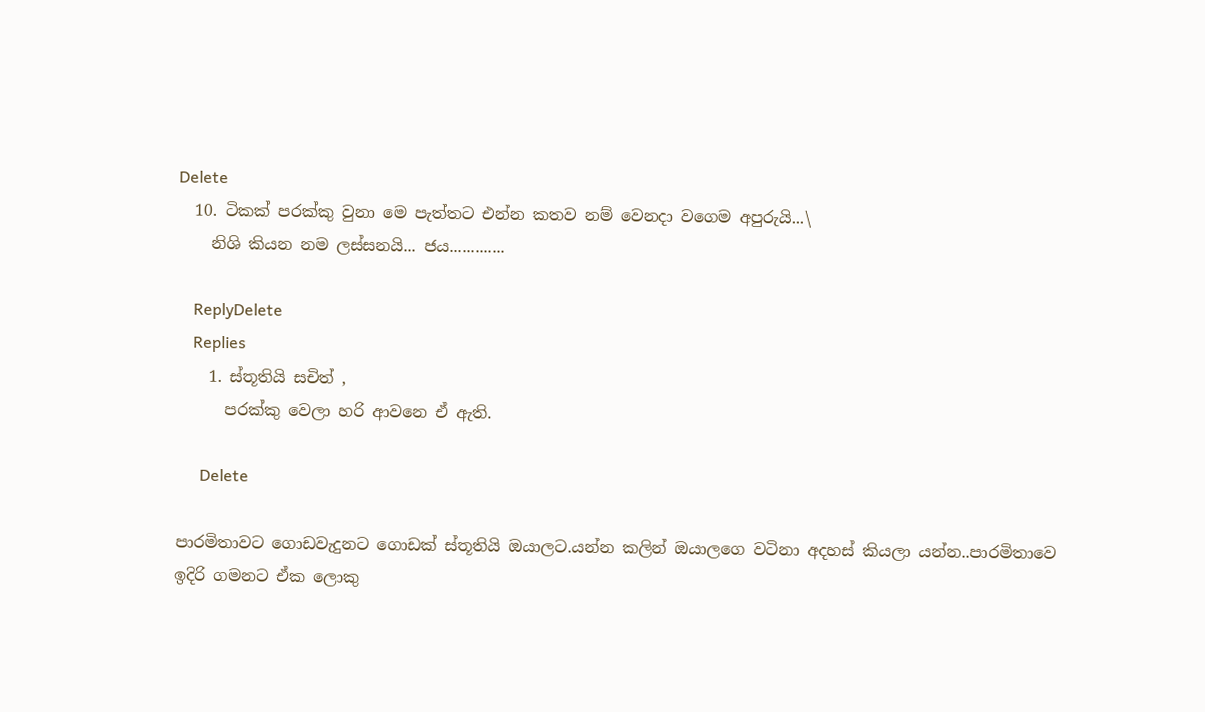Delete
  10. ටිකක් පරක්කු වුනා මෙ පැත්තට එන්න කතව නම් වෙනදා වගෙම අපුරුයි...\
    නිශි කියන නම ලස්සනයි... ජය.............

    ReplyDelete
    Replies
    1. ස්තූතියි සචිත් ,
      පරක්කු වෙලා හරි ආවනෙ ඒ ඇති.

      Delete

පාරමිතාවට ගොඩවැදුනට ගොඩක් ස්තූතියි ඔයාලට.යන්න කලින් ඔයාලගෙ වටිනා අදහස් කියලා යන්න..පාරමිතාවෙ ඉදිරි ගමනට ඒක ලොකු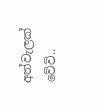අත්වැලක් වේවි..